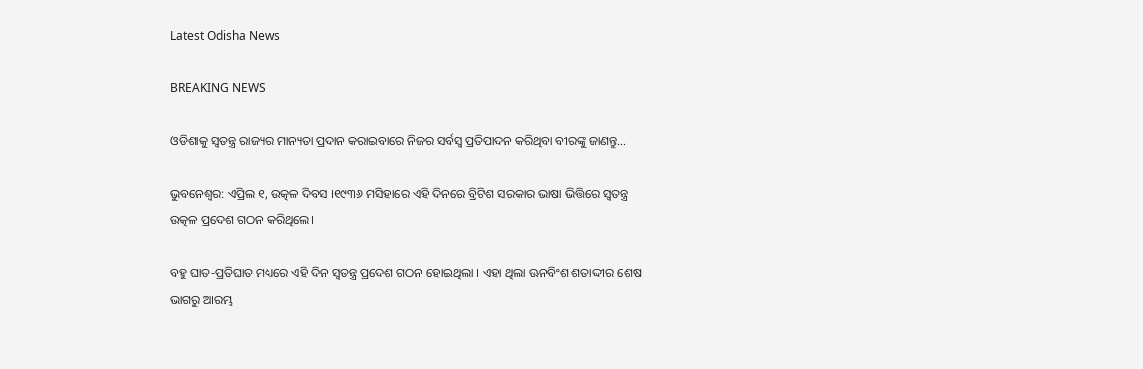Latest Odisha News

BREAKING NEWS

ଓଡିଶାକୁ ସ୍ୱତନ୍ତ୍ର ରାଜ୍ୟର ମାନ୍ୟତା ପ୍ରଦାନ କରାଇବାରେ ନିଜର ସର୍ବସ୍ୱ ପ୍ରତିପାଦନ କରିଥିବା ବୀରଙ୍କୁ ଜାଣନ୍ତୁ…

ଭୁବନେଶ୍ୱର: ଏପ୍ରିଲ ୧, ଉତ୍କଳ ଦିବସ ।୧୯୩୬ ମସିହାରେ ଏହି ଦିନରେ ବ୍ରିଟିଶ ସରକାର ଭାଷା ଭିତ୍ତିରେ ସ୍ୱତନ୍ତ୍ର ଉତ୍କଳ ପ୍ରଦେଶ ଗଠନ କରିଥିଲେ।

ବହୁ ଘାତ-ପ୍ରତିଘାତ ମଧ୍ୟରେ ଏହି ଦିନ ସ୍ୱତନ୍ତ୍ର ପ୍ରଦେଶ ଗଠନ ହୋଇଥିଲା । ଏହା ଥିଲା ଊନବିଂଶ ଶତାଦ୍ଦୀର ଶେଷ ଭାଗରୁ ଆରମ୍ଭ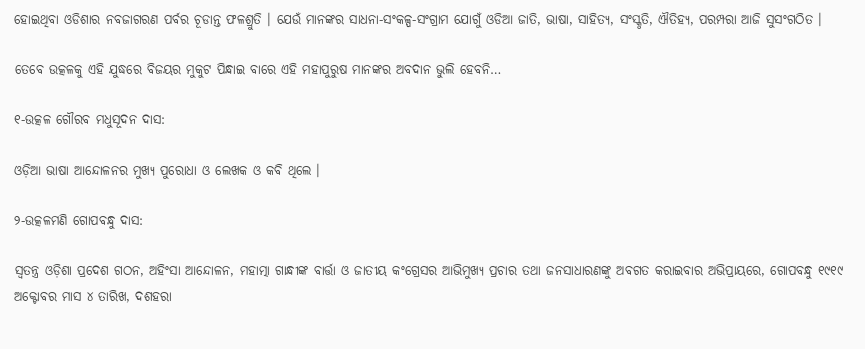ହୋଇଥିବା ଓଡିଶାର ନବଜାଗରଣ ପର୍ବର ଚୂଡାନ୍ତ ଫଳଶ୍ରୁତି । ଯେଉଁ ମାନଙ୍କର ସାଧନା-ସଂକଳ୍ପ-ସଂଗ୍ରାମ ଯୋଗୁଁ ଓଡିଆ ଜାତି, ଭାଷା, ସାହିତ୍ୟ, ସଂସ୍କୃତି, ଐତିହ୍ୟ, ପରମ୍ପରା ଆଜି ସୁସଂଗଠିତ ।

ତେବେ ଉତ୍କଳକୁ ଏହି ଯୁଦ୍ଧରେ ବିଜୟର ମୁକୁଟ ପିନ୍ଧାଇ ବାରେ ଏହି ମହାପୁରୁଷ ମାନଙ୍କର ଅବଦାନ ଭୁଲି ହେବନି…

୧-ଉତ୍କଳ ଗୌରବ ମଧୁସୂଦନ ଦାସ:

ଓଡ଼ିଆ ଭାଷା ଆନ୍ଦୋଳନର ମୁଖ୍ୟ ପୁରୋଧା ଓ ଲେଖକ ଓ କବି ଥିଲେ ।

୨-ଉତ୍କଳମଣି ଗୋପବନ୍ଧୁ ଦାସ:

ସ୍ୱତନ୍ତ୍ର ଓଡ଼ିଶା ପ୍ରଦେଶ ଗଠନ, ଅହିଂସା ଆନ୍ଦୋଳନ, ମହାତ୍ମା ଗାନ୍ଧୀଙ୍କ ବାର୍ତ୍ତା ଓ ଜାତୀୟ କଂଗ୍ରେସର ଆଭିମୁଖ୍ୟ ପ୍ରଚାର ତଥା ଜନସାଧାରଣଙ୍କୁ ଅବଗତ କରାଇବାର ଅଭିପ୍ରାୟରେ, ଗୋପବନ୍ଧୁ ୧୯୧୯ ଅକ୍ଟୋବର ମାସ ୪ ତାରିଖ, ଦଶହରା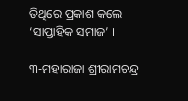ତିଥିରେ ପ୍ରକାଶ କଲେ ‘ସାପ୍ତାହିକ ସମାଜ’ ।

୩-ମହାରାଜା ଶ୍ରୀରାମଚନ୍ଦ୍ର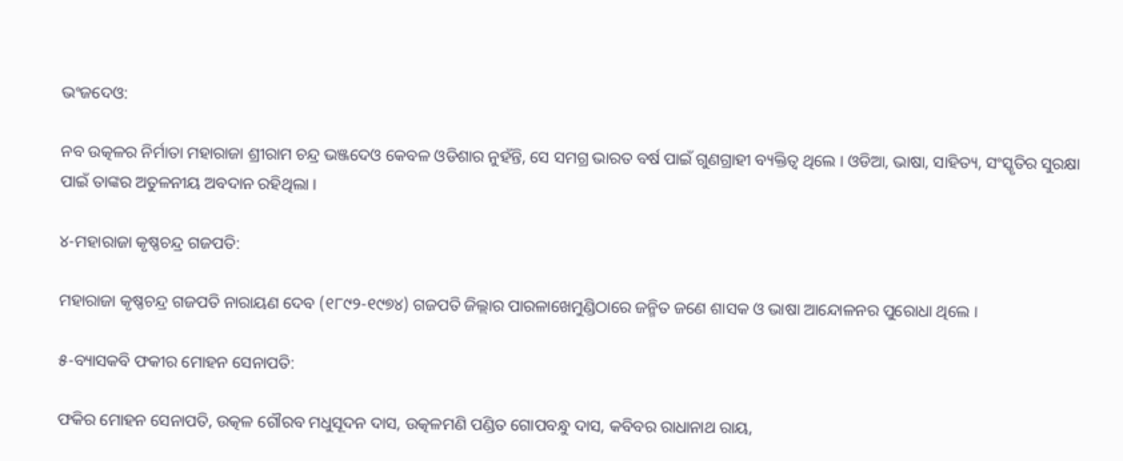ଭଂଜଦେଓ:

ନବ ଉତ୍କଳର ନିର୍ମାତା ମହାରାଜା ଶ୍ରୀରାମ ଚନ୍ଦ୍ର ଭଞ୍ଜଦେଓ କେବଳ ଓଡିଶାର ନୁହଁନ୍ତି, ସେ ସମଗ୍ର ଭାରତ ବର୍ଷ ପାଇଁ ଗୁଣଗ୍ରାହୀ ବ୍ୟକ୍ତିତ୍ୱ ଥିଲେ । ଓଡିଆ, ଭାଷା, ସାହିତ୍ୟ, ସଂସ୍କୃତିର ସୁରକ୍ଷା ପାଇଁ ତାଙ୍କର ଅତୁଳନୀୟ ଅବଦାନ ରହିଥିଲା ।

୪-ମହାରାଜା କୃଷ୍ଣଚନ୍ଦ୍ର ଗଜପତି:

ମହାରାଜା କୃଷ୍ଣଚନ୍ଦ୍ର ଗଜପତି ନାରାୟଣ ଦେବ (୧୮୯୨-୧୯୭୪) ଗଜପତି ଜିଲ୍ଲାର ପାରଳାଖେମୁଣ୍ଡିଠାରେ ଜନ୍ମିତ ଜଣେ ଶାସକ ଓ ଭାଷା ଆନ୍ଦୋଳନର ପୁରୋଧା ଥିଲେ ।

୫-ବ୍ୟାସକବି ଫକୀର ମୋହନ ସେନାପତି:

ଫକିର ମୋହନ ସେନାପତି, ଉତ୍କଳ ଗୌରବ ମଧୁସୂଦନ ଦାସ, ଉତ୍କଳମଣି ପଣ୍ଡିତ ଗୋପବନ୍ଧୁ ଦାସ, କବିବର ରାଧାନାଥ ରାୟ,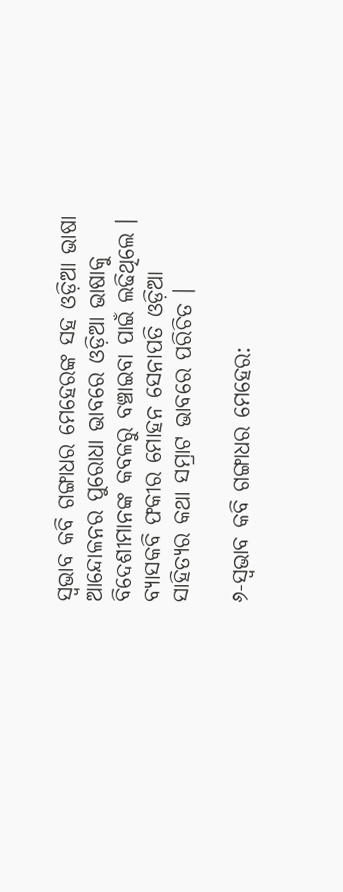ସ୍ୱଭାବ କବି ଗଙ୍ଗାଧର ମେହେରଙ୍କ ସହ ଓଡ଼ିଆ ଭାଷା ଆନ୍ଦୋଳନର ପୁରୋଧା ଭାବରେ ଓଡ଼ିଆ ଭାଷାକୁ ବିଦେଶୀମାନଙ୍କ କବଳରୁ ବଞ୍ଚାଇବା ପାଇଁ ଲଢିଥିଲେ । ବ୍ୟାସକବି ଫକୀର ମୋହନ ସେନାପତି ଓଡ଼ିଆ ସାହିତ୍ୟର କଥା ସମ୍ରାଟ ଭାବରେ ପରିଚିତ ।

୬-ସ୍ୱଭାବ କବି ଗଙ୍ଗାଧର ମେହେର: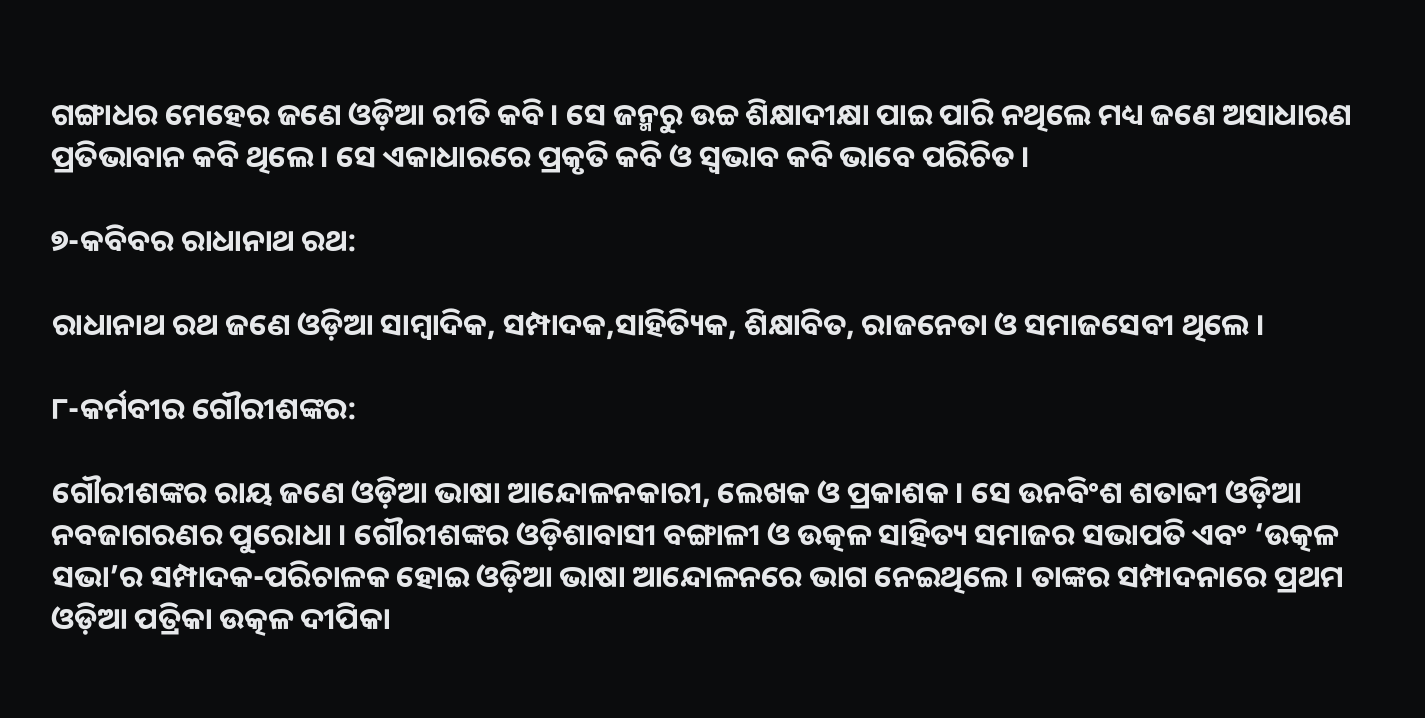ଗଙ୍ଗାଧର ମେହେର ଜଣେ ଓଡ଼ିଆ ରୀତି କବି । ସେ ଜନ୍ମରୁ ଉଚ୍ଚ ଶିକ୍ଷାଦୀକ୍ଷା ପାଇ ପାରି ନଥିଲେ ମଧ୍ୟ ଜଣେ ଅସାଧାରଣ ପ୍ରତିଭାବାନ କବି ଥିଲେ । ସେ ଏକାଧାରରେ ପ୍ରକୃତି କବି ଓ ସ୍ୱଭାବ କବି ଭାବେ ପରିଚିତ ।

୭-କବିବର ରାଧାନାଥ ରଥ:

ରାଧାନାଥ ରଥ ଜଣେ ଓଡ଼ିଆ ସାମ୍ବାଦିକ, ସମ୍ପାଦକ,ସାହିତ୍ୟିକ, ଶିକ୍ଷାବିତ, ରାଜନେତା ଓ ସମାଜସେବୀ ଥିଲେ ।

୮-କର୍ମବୀର ଗୌରୀଶଙ୍କର:

ଗୌରୀଶଙ୍କର ରାୟ ଜଣେ ଓଡ଼ିଆ ଭାଷା ଆନ୍ଦୋଳନକାରୀ, ଲେଖକ ଓ ପ୍ରକାଶକ । ସେ ଉନବିଂଶ ଶତାବ୍ଦୀ ଓଡ଼ିଆ ନବଜାଗରଣର ପୁରୋଧା । ଗୌରୀଶଙ୍କର ଓଡ଼ିଶାବାସୀ ବଙ୍ଗାଳୀ ଓ ଉତ୍କଳ ସାହିତ୍ୟ ସମାଜର ସଭାପତି ଏବଂ ‘ଉତ୍କଳ ସଭା’ର ସମ୍ପାଦକ-ପରିଚାଳକ ହୋଇ ଓଡ଼ିଆ ଭାଷା ଆନ୍ଦୋଳନରେ ଭାଗ ନେଇଥିଲେ । ତାଙ୍କର ସମ୍ପାଦନାରେ ପ୍ରଥମ ଓଡ଼ିଆ ପତ୍ରିକା ଉତ୍କଳ ଦୀପିକା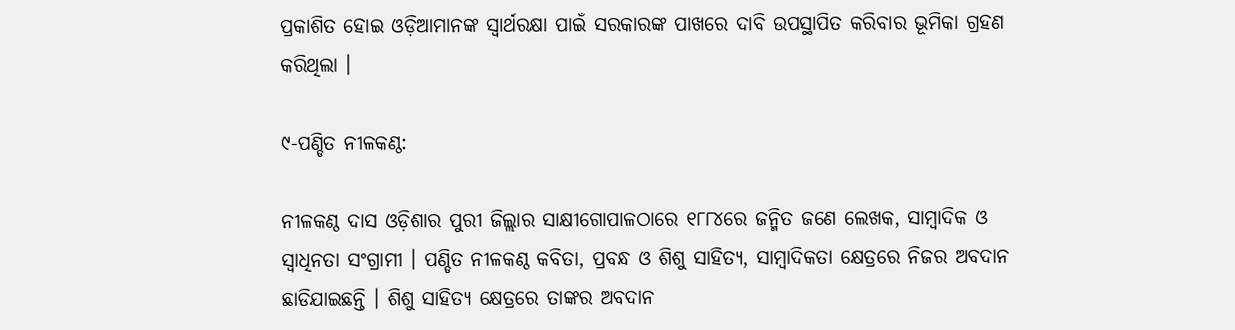ପ୍ରକାଶିତ ହୋଇ ଓଡ଼ିଆମାନଙ୍କ ସ୍ୱାର୍ଥରକ୍ଷା ପାଇଁ ସରକାରଙ୍କ ପାଖରେ ଦାବି ଉପସ୍ଥାପିତ କରିବାର ଭୂମିକା ଗ୍ରହଣ କରିଥିଲା ।

୯-ପଣ୍ଡିତ ନୀଳକଣ୍ଠ:

ନୀଳକଣ୍ଠ ଦାସ ଓଡ଼ିଶାର ପୁରୀ ଜିଲ୍ଲାର ସାକ୍ଷୀଗୋପାଳଠାରେ ୧୮୮୪ରେ ଜନ୍ମିତ ଜଣେ ଲେଖକ, ସାମ୍ବାଦିକ ଓ ସ୍ୱାଧିନତା ସଂଗ୍ରାମୀ । ପଣ୍ଡିତ ନୀଳକଣ୍ଠ କବିତା, ପ୍ରବନ୍ଧ ଓ ଶିଶୁ ସାହିତ୍ୟ, ସାମ୍ବାଦିକତା କ୍ଷେତ୍ରରେ ନିଜର ଅବଦାନ ଛାଡିଯାଇଛନ୍ତି । ଶିଶୁ ସାହିତ୍ୟ କ୍ଷେତ୍ରରେ ତାଙ୍କର ଅବଦାନ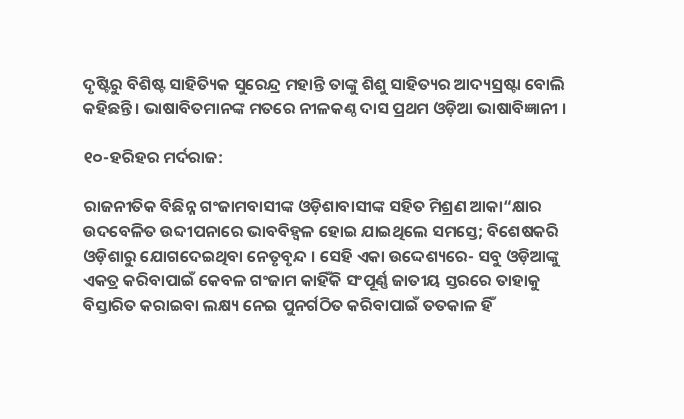ଦୃଷ୍ଟିରୁ ବିଶିଷ୍ଟ ସାହିତ୍ୟିକ ସୁରେନ୍ଦ୍ର ମହାନ୍ତି ତାଙ୍କୁ ଶିଶୁ ସାହିତ୍ୟର ଆଦ୍ୟସ୍ରଷ୍ଟା ବୋଲି କହିଛନ୍ତି । ଭାଷାବିତମାନଙ୍କ ମତରେ ନୀଳକଣ୍ଠ ଦାସ ପ୍ରଥମ ଓଡ଼ିଆ ଭାଷାବିଜ୍ଞାନୀ ।

୧୦-ହରିହର ମର୍ଦରାଜ:

ରାଜନୀତିକ ବିଛିନ୍ନ ଗଂଜାମବାସୀଙ୍କ ଓଡ଼ିଶାବାସୀଙ୍କ ସହିତ ମିଶ୍ରଣ ଆକା“କ୍ଷାର ଉଦବେଳିତ ଉବ୍ଦୀପନାରେ ଭାବବିହ୍ବଳ ହୋଇ ଯାଇଥିଲେ ସମସ୍ତେ; ବିଶେଷକରି ଓଡ଼ିଶାରୁ ଯୋଗଦେଇଥିବା ନେତୃବୃନ୍ଦ । ସେହି ଏକା ଉଦ୍ଦେଶ୍ୟରେ- ସବୁ ଓଡ଼ିଆଙ୍କୁ ଏକତ୍ର କରିବାପାଇଁ କେବଳ ଗଂଜାମ କାହିଁକି ସଂପୂର୍ଣ୍ଣ ଜାତୀୟ ସ୍ତରରେ ତାହାକୁ ବିସ୍ତାରିତ କରାଇବା ଲକ୍ଷ୍ୟ ନେଇ ପୁନର୍ଗଠିତ କରିବାପାଇଁ ତତକାଳ ହିଁ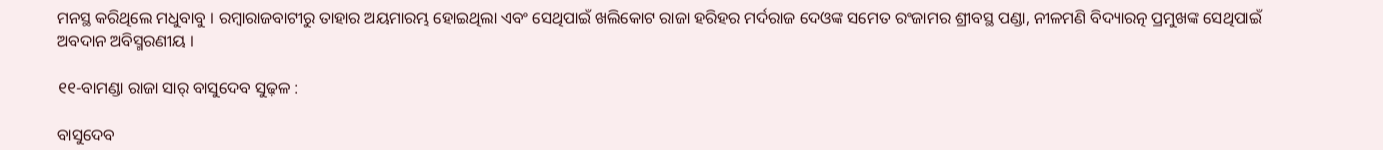ମନସ୍ଥ କରିଥିଲେ ମଧୁବାବୁ । ରମ୍ବାରାଜବାଟୀରୁ ତାହାର ଅୟମାରମ୍ଭ ହୋଇଥିଲା ଏବଂ ସେଥିପାଇଁ ଖଲିକୋଟ ରାଜା ହରିହର ମର୍ଦରାଜ ଦେଓଙ୍କ ସମେତ ରଂଜାମର ଶ୍ରୀବସ୍ଥ ପଣ୍ଡା, ନୀଳମଣି ବିଦ୍ୟାରତ୍ନ ପ୍ରମୁଖଙ୍କ ସେଥିପାଇଁ ଅବଦାନ ଅବିସ୍ମରଣୀୟ ।

୧୧-ବାମଣ୍ଡା ରାଜା ସାର୍ ବାସୁଦେବ ସୁଢ଼ଳ :

ବାସୁଦେବ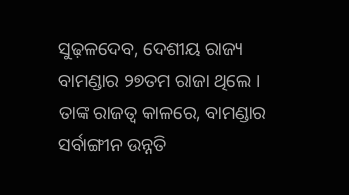ସୁଢ଼ଳଦେବ, ଦେଶୀୟ ରାଜ୍ୟ ବାମଣ୍ଡାର ୨୭ତମ ରାଜା ଥିଲେ । ତାଙ୍କ ରାଜତ୍ୱ କାଳରେ, ବାମଣ୍ଡାର ସର୍ବାଙ୍ଗୀନ ଉନ୍ନତି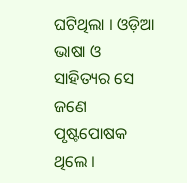ଘଟିଥିଲା । ଓଡ଼ିଆ ଭାଷା ଓ ସାହିତ୍ୟର ସେ ଜଣେ ପୃଷ୍ଟପୋଷକ ଥିଲେ ।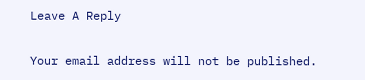Leave A Reply

Your email address will not be published.